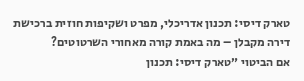טארק דיסי: תכנון אדריכלי, מפרט ושקיפות חוזית ברכישת דירה מקבלן – מה באמת קורה מאחורי השרטוטים?
אם הביטוי ״טארק דיסי: תכנון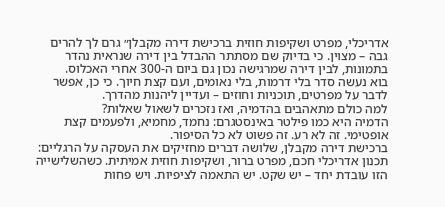אדריכלי, מפרט ושקיפות חוזית ברכישת דירה מקבלן״ גרם לך להרים גבה – מצוין. כי בדיוק שם מסתתר ההבדל בין דירה שנראית נהדר בתמונות, לבין דירה שמרגישה נכון גם ביום ה-300 אחרי האכלוס.
בוא נעשה סדר בלי דרמות, בלי נאומים, ועם קצת חיוך. כי כן, אפשר לדבר על מפרטים, תוכניות וחוזים – ועדיין ליהנות מהדרך.
למה כולם מתאהבים בהדמיה, ואז נזכרים לשאול שאלות?
הדמיה היא כמו פילטר באינסטגרם: נחמד, מחמיא, ולפעמים קצת אופטימי. זה לא רע. זה פשוט לא כל הסיפור.
ברכישת דירה מקבלן, שלושה דברים מחזיקים את העסקה על הרגליים: תכנון אדריכלי חכם, מפרט ברור, ושקיפות חוזית אמיתית. כשהשלישייה הזו עובדת יחד – יש שקט. יש התאמה לציפיות. ויש פחות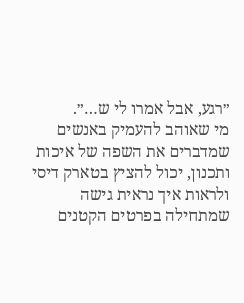״רגע, אבל אמרו לי ש…״.
מי שאוהב להעמיק באנשים שמדברים את השפה של איכות ותכנון, יכול להציץ בטארק דיסי ולראות איך נראית גישה שמתחילה בפרטים הקטנים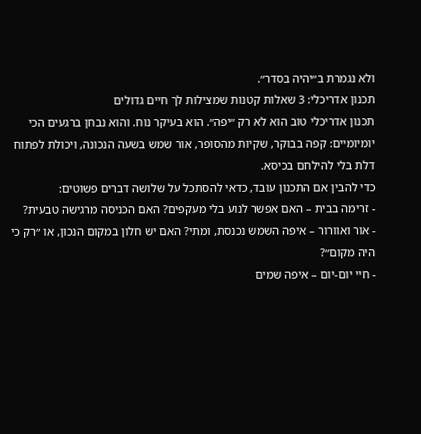ולא נגמרת ב״יהיה בסדר״.
תכנון אדריכלי: 3 שאלות קטנות שמצילות לך חיים גדולים
תכנון אדריכלי טוב הוא לא רק ״יפה״. הוא בעיקר נוח. והוא נבחן ברגעים הכי יומיומיים: קפה בבוקר, שקיות מהסופר, אור שמש בשעה הנכונה, ויכולת לפתוח דלת בלי להילחם בכיסא.
כדי להבין אם התכנון עובד, כדאי להסתכל על שלושה דברים פשוטים:
- זרימה בבית – האם אפשר לנוע בלי מעקפים? האם הכניסה מרגישה טבעית?
- אור ואוורור – איפה השמש נכנסת, ומתי? האם יש חלון במקום הנכון, או ״רק כי היה מקום״?
- חיי יום-יום – איפה שמים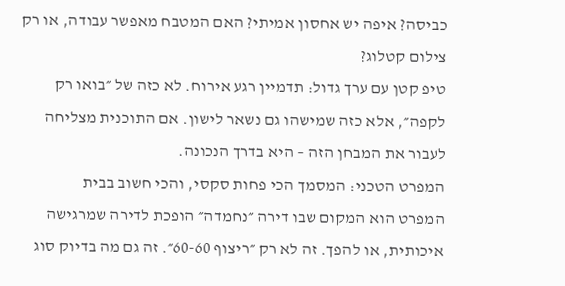כביסה? איפה יש אחסון אמיתי? האם המטבח מאפשר עבודה, או רק צילום קטלוג?
טיפ קטן עם ערך גדול: תדמיין רגע אירוח. לא כזה של ״בואו רק לקפה״, אלא כזה שמישהו גם נשאר לישון. אם התוכנית מצליחה לעבור את המבחן הזה – היא בדרך הנכונה.
המפרט הטכני: המסמך הכי פחות סקסי, והכי חשוב בבית
המפרט הוא המקום שבו דירה ״נחמדה״ הופכת לדירה שמרגישה איכותית, או להפך. זה לא רק ״ריצוף 60-60״. זה גם מה בדיוק סוג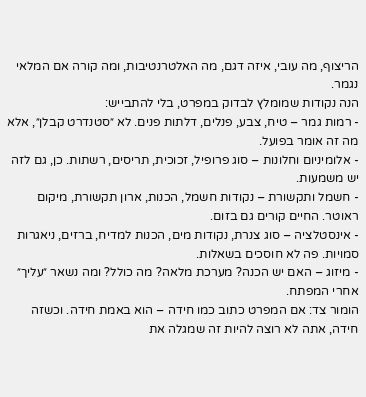הריצוף, מה עובי, איזה דגם, מה האלטרנטיבות, ומה קורה אם המלאי נגמר.
הנה נקודות שמומלץ לבדוק במפרט, בלי להתבייש:
- רמות גמר – טיח, צבע, פנלים, דלתות פנים. לא ״סטנדרט קבלן״, אלא מה זה אומר בפועל.
- אלומיניום וחלונות – סוג פרופיל, זכוכית, תריסים, רשתות. כן, גם לזה יש משמעות.
- חשמל ותקשורת – נקודות חשמל, הכנות, ארון תקשורת, מיקום ראוטר. החיים קורים גם בזום.
- אינסטלציה – סוג צנרת, נקודות מים, הכנות למדיח, ברזים, ניאגרות סמויות. פה לא חוסכים בשאלות.
- מיזוג – האם יש הכנה? מערכת מלאה? מה כולל? ומה נשאר ״עליך״ אחרי המפתח.
הומור צד: אם המפרט כתוב כמו חידה – הוא באמת חידה. וכשזה חידה, אתה לא רוצה להיות זה שמגלה את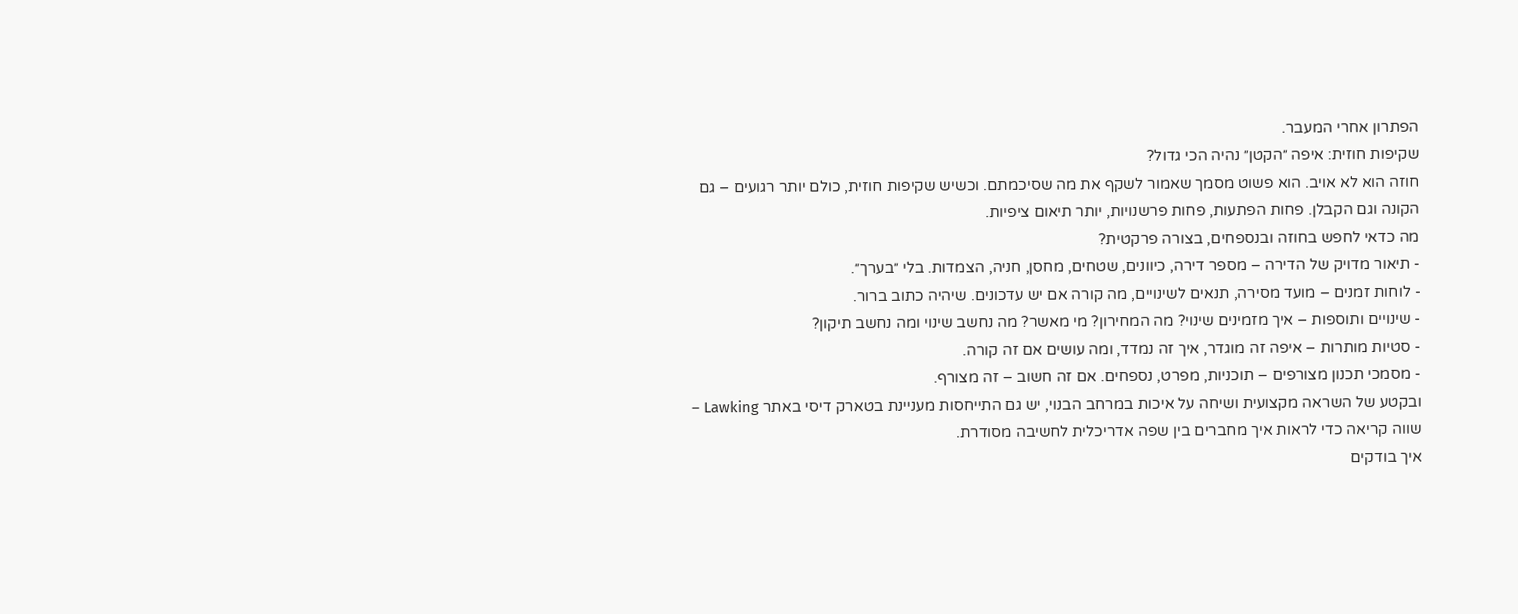הפתרון אחרי המעבר.
שקיפות חוזית: איפה ״הקטן״ נהיה הכי גדול?
חוזה הוא לא אויב. הוא פשוט מסמך שאמור לשקף את מה שסיכמתם. וכשיש שקיפות חוזית, כולם יותר רגועים – גם הקונה וגם הקבלן. פחות הפתעות, פחות פרשנויות, יותר תיאום ציפיות.
מה כדאי לחפש בחוזה ובנספחים, בצורה פרקטית?
- תיאור מדויק של הדירה – מספר דירה, כיוונים, שטחים, מחסן, חניה, הצמדות. בלי ״בערך״.
- לוחות זמנים – מועד מסירה, תנאים לשינויים, מה קורה אם יש עדכונים. שיהיה כתוב ברור.
- שינויים ותוספות – איך מזמינים שינוי? מה המחירון? מי מאשר? מה נחשב שינוי ומה נחשב תיקון?
- סטיות מותרות – איפה זה מוגדר, איך זה נמדד, ומה עושים אם זה קורה.
- מסמכי תכנון מצורפים – תוכניות, מפרט, נספחים. אם זה חשוב – זה מצורף.
ובקטע של השראה מקצועית ושיחה על איכות במרחב הבנוי, יש גם התייחסות מעניינת בטארק דיסי באתר Lawking – שווה קריאה כדי לראות איך מחברים בין שפה אדריכלית לחשיבה מסודרת.
איך בודקים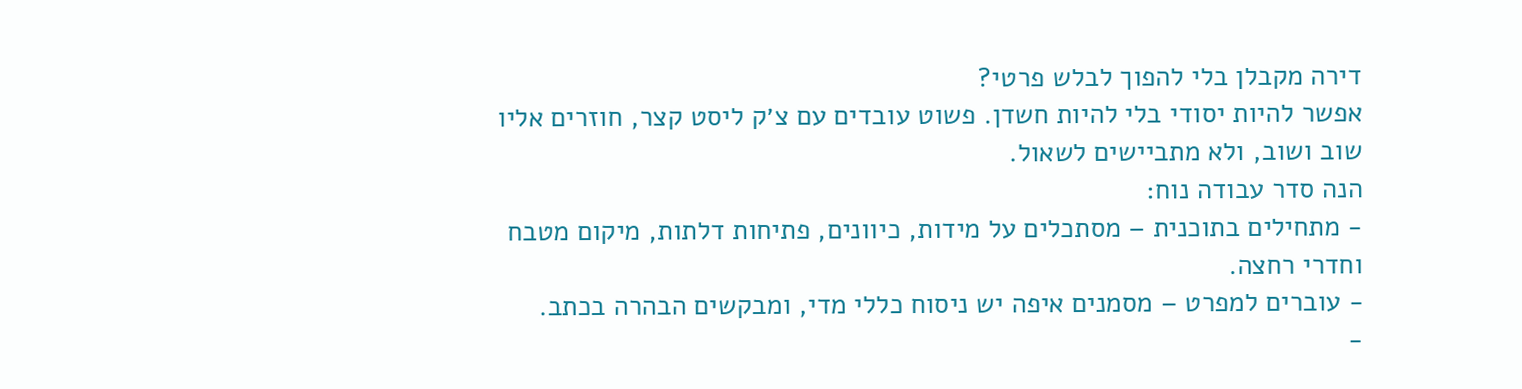דירה מקבלן בלי להפוך לבלש פרטי?
אפשר להיות יסודי בלי להיות חשדן. פשוט עובדים עם צ׳ק ליסט קצר, חוזרים אליו שוב ושוב, ולא מתביישים לשאול.
הנה סדר עבודה נוח:
- מתחילים בתוכנית – מסתכלים על מידות, כיוונים, פתיחות דלתות, מיקום מטבח וחדרי רחצה.
- עוברים למפרט – מסמנים איפה יש ניסוח כללי מדי, ומבקשים הבהרה בכתב.
-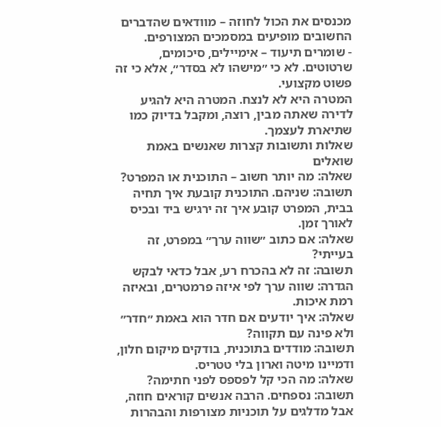מכנסים את הכול לחוזה – מוודאים שהדברים החשובים מופיעים במסמכים המצורפים.
- שומרים תיעוד – אימיילים, סיכומים, שרטוטים. לא כי ״מישהו לא בסדר״, אלא כי זה פשוט מקצועי.
המטרה היא לא לנצח. המטרה היא להגיע לדירה שאתה מבין, רוצה, ומקבל בדיוק כמו שתיארת לעצמך.
שאלות ותשובות קצרות שאנשים באמת שואלים
שאלה: מה יותר חשוב – התוכנית או המפרט?
תשובה: שניהם. התוכנית קובעת איך תחיה בבית, המפרט קובע איך זה ירגיש ביד ובכיס לאורך זמן.
שאלה: אם כתוב ״שווה ערך״ במפרט, זה בעייתי?
תשובה: זה לא בהכרח רע, אבל כדאי לבקש הגדרה: שווה ערך לפי איזה פרמטרים, ובאיזה רמת איכות.
שאלה: איך יודעים אם חדר הוא באמת ״חדר״ ולא פינה עם תקווה?
תשובה: מודדים בתוכנית, בודקים מיקום חלון, ודמיינו מיטה וארון בלי טטריס.
שאלה: מה הכי קל לפספס לפני חתימה?
תשובה: נספחים. הרבה אנשים קוראים חוזה, אבל מדלגים על תוכניות מצורפות והבהרות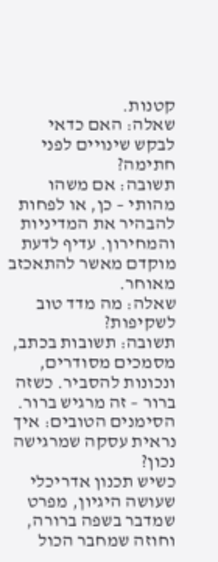קטנות.
שאלה: האם כדאי לבקש שינויים לפני חתימה?
תשובה: אם משהו מהותי – כן, או לפחות להבהיר את המדיניות והמחירון. עדיף לדעת מוקדם מאשר להתאכזב מאוחר.
שאלה: מה מדד טוב לשקיפות?
תשובה: תשובות בכתב, מסמכים מסודרים, ונכונות להסביר. כשזה ברור – זה מרגיש ברור.
הסימנים הטובים: איך נראית עסקה שמרגישה נכון?
כשיש תכנון אדריכלי שעושה היגיון, מפרט שמדבר בשפה ברורה, וחוזה שמחבר הכול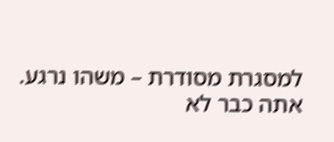למסגרת מסודרת – משהו נרגע. אתה כבר לא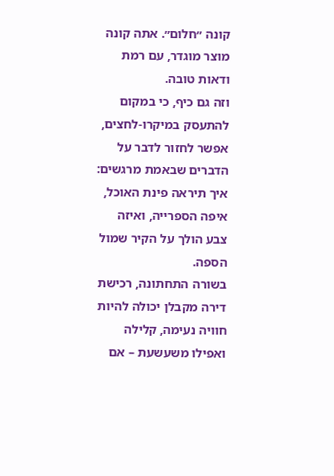קונה ״חלום״. אתה קונה מוצר מוגדר, עם רמת ודאות טובה.
וזה גם כיף, כי במקום להתעסק במיקרו-לחצים, אפשר לחזור לדבר על הדברים שבאמת מרגשים: איך תיראה פינת האוכל, איפה הספרייה, ואיזה צבע הולך על הקיר שמול הספה.
בשורה התחתונה, רכישת דירה מקבלן יכולה להיות חוויה נעימה, קלילה ואפילו משעשעת – אם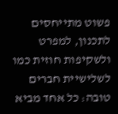פשוט מתייחסים לתכנון, למפרט ולשקיפות חוזית כמו לשלישיית חברים טובה: כל אחד מביא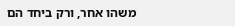משהו אחר, ורק ביחד הם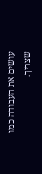עושים את העבודה כמו שצריך.